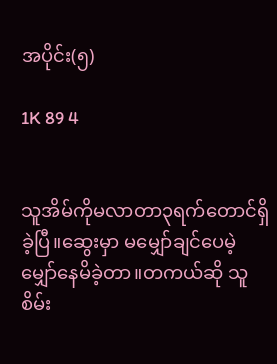အပိုင်း(၅)

1K 89 4


သူအိမ်ကိုမလာတာ၃ရက်တောင်ရှိခဲ့ပြီ။ဆွေးမှာ မမျှော်ချင်ပေမဲ့မျှော်နေမိခဲ့တာ။တကယ်ဆို သူစိမ်း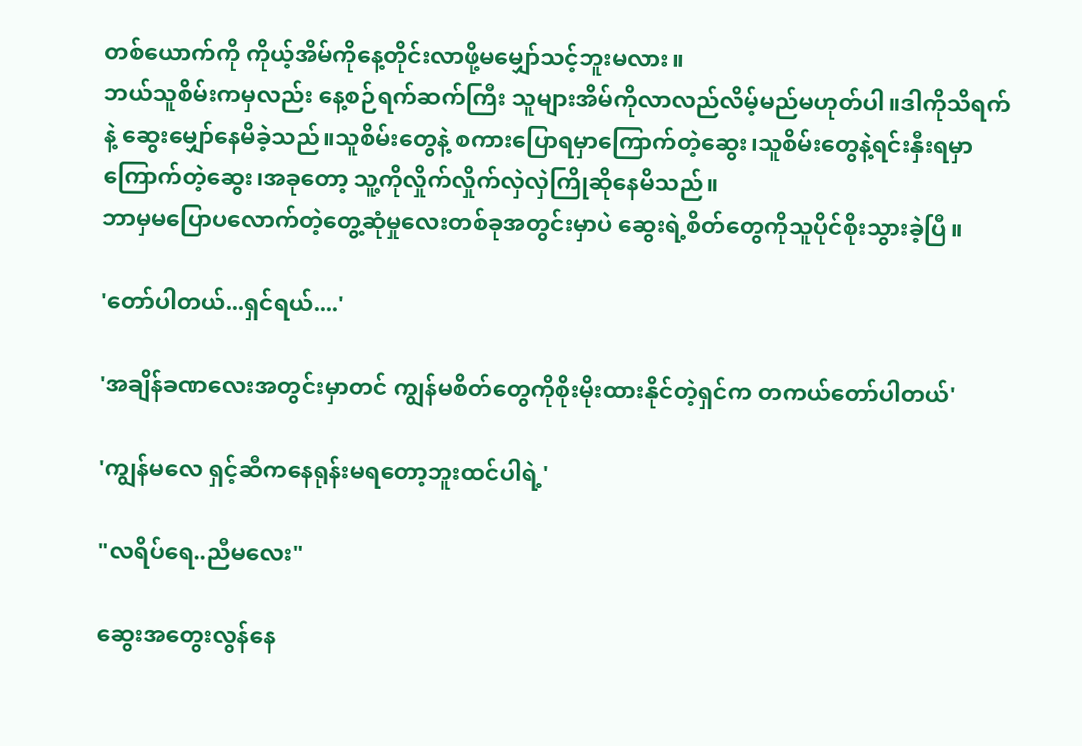တစ်‌ယောက်ကို ကိုယ့်အိမ်ကိုနေ့တိုင်းလာဖို့မ‌မျှော်သင့်ဘူးမလား။
ဘယ်သူစိမ်းကမှလည်း နေ့စဉ်ရက်ဆက်ကြီး သူများအိမ်ကိုလာလည်လိမ့်မည်မဟုတ်ပါ။ဒါကိုသိရက်နဲ့ ‌ဆွေးမျှော်နေမိခဲ့သည်။သူစိမ်း‌တွေနဲ့ စကားပြောရမှာကြောက်တဲ့ဆွေး၊သူစိမ်းတွေနဲ့ရင်းနှီးရမှာကြောက်တဲ့ဆွေး၊အခုတော့ သူ့ကိုလှိုက်လှိုက်လှဲလှဲကြိုဆိုနေမိသည်။
ဘာမှမပြောပလောက်တဲ့တွေ့ဆုံမှုလေးတစ်ခုအတွင်းမှာပဲ ဆွေးရဲ့စိတ်တွေကိုသူပိုင်စိုးသွားခဲ့ပြီ။

'တော်ပါတယ်...ရှင်ရယ်....'

'အချိန်ခဏလေးအတွင်းမှာတင် ကျွန်မစိတ်တွေကိုစိုးမိုးထားနိုင်တဲ့ရှင်က တကယ်တော်ပါတယ်'

'ကျွန်မလေ ရှင့်ဆီကနေရုန်းမရတော့ဘူးထင်ပါရဲ့'

"လရိပ်ရေ..ညီမလေး"

ဆွေးအတွေးလွန်နေ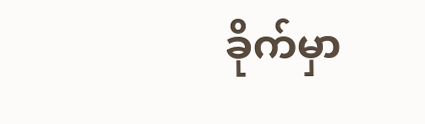ခိုက်မှာ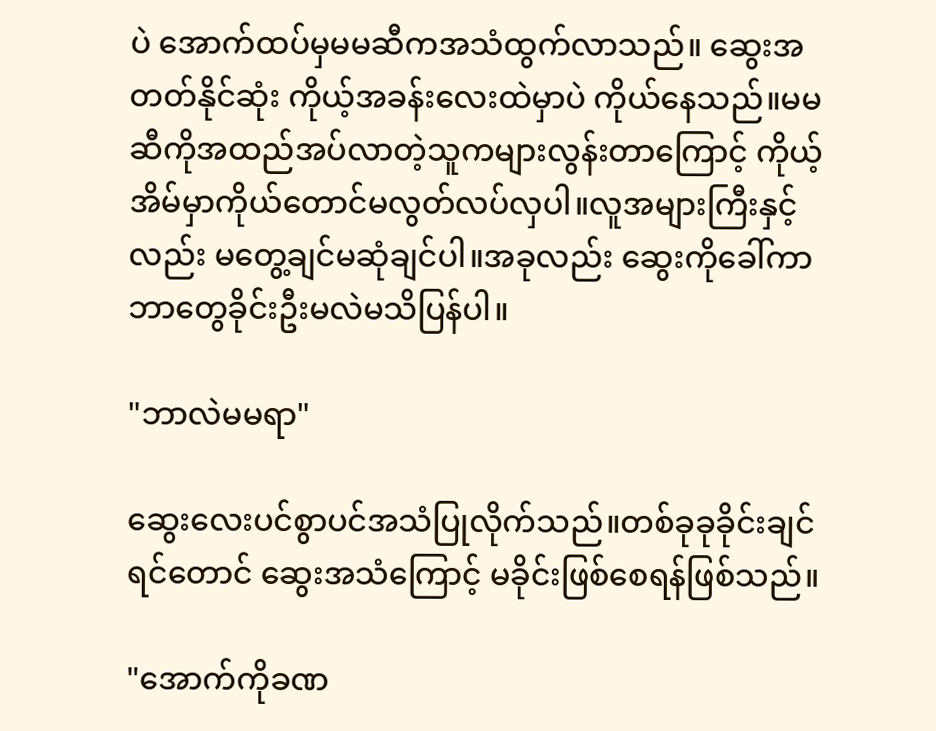ပဲ အောက်ထပ်မှမမဆီကအသံထွက်လာသည်။ ဆွေးအတတ်နိုင်ဆုံး ကိုယ့်အခန်းလေးထဲမှာပဲ ကိုယ်နေသည်။မမဆီကိုအထည်အပ်လာတဲ့သူကများလွန်းတာကြောင့် ကိုယ့်အိမ်မှာကိုယ်တောင်မလွတ်လပ်လှပါ။လူအများကြီးနှင့်လည်း မတွေ့ချင်မဆုံချင်ပါ။အခုလည်း ဆွေးကိုခေါ်ကာဘာတွေခိုင်းဦးမလဲမသိပြန်ပါ။

"ဘာလဲမမရာ"

ဆွေးလေးပင်စွာပင်အသံပြုလိုက်သည်။တစ်ခုခုခိုင်းချင်ရင်တောင် ဆွေးအသံကြောင့် မခိုင်းဖြစ်စေရန်ဖြစ်သည်။

"အောက်ကိုခဏ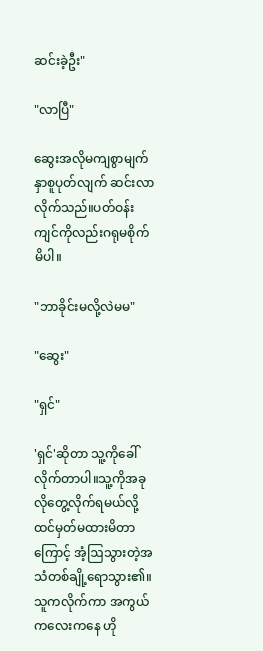ဆင်းခဲ့ဦး"

"လာပြီ"

ဆွေးအလိုမကျစွာမျက်နှာစူပုတ်လျက် ဆင်းလာလိုက်သည်။ပတ်ဝန်းကျင်ကိုလည်းဂရုမစိုက်မိပါ။

"ဘာခိုင်းမလို့လဲမမ"

"ဆွေး"

"ရှင်"

'ရှင်'ဆိုတာ သူ့ကိုခေါ်လိုက်တာပါ။သူ့ကိုအခုလိုတွေ့လိုက်ရမယ်လို့ ထင်မှတ်မထားမိတာကြောင့် အံ့ဩသွားတဲ့အသံတစ်ချို့ရောသွား၏။သူကလိုက်ကာ အကွယ်ကလေးကနေ ဟို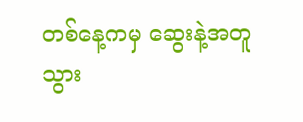တစ်နေ့ကမှ ဆွေးနဲ့အတူသွား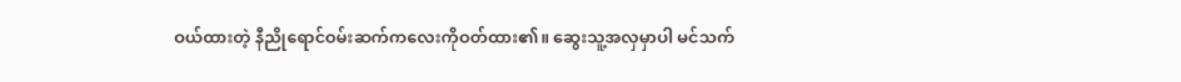ဝယ်ထားတဲ့ နီညိုရောင်ဝမ်းဆက်ကလေးကိုဝတ်ထား၏။ ဆွေးသူ့အလှမှာပါ မင်သက်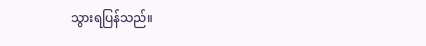သွားရပြန်သည်။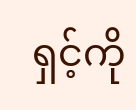ရှင့်ကို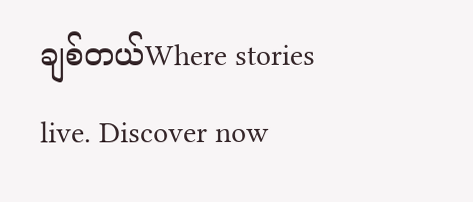ချစ်တယ်Where stories live. Discover now